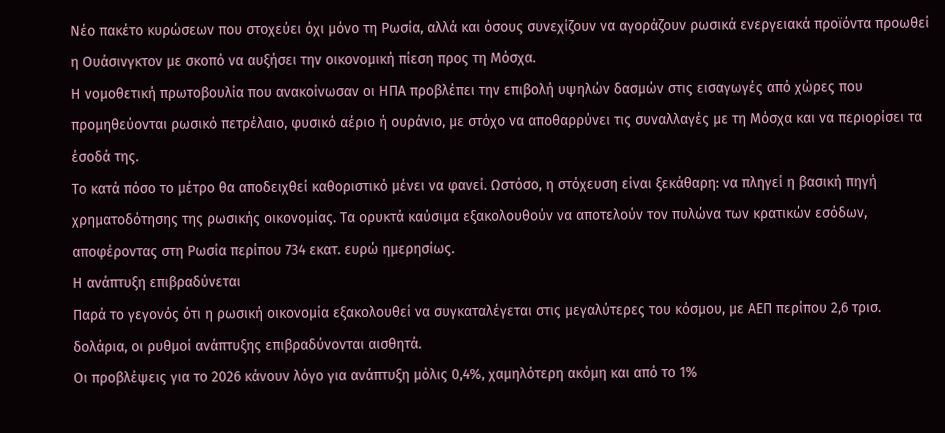Νέο πακέτο κυρώσεων που στοχεύει όχι μόνο τη Ρωσία, αλλά και όσους συνεχίζουν να αγοράζουν ρωσικά ενεργειακά προϊόντα προωθεί η Ουάσινγκτον με σκοπό να αυξήσει την οικονομική πίεση προς τη Μόσχα.
Η νομοθετική πρωτοβουλία που ανακοίνωσαν οι ΗΠΑ προβλέπει την επιβολή υψηλών δασμών στις εισαγωγές από χώρες που προμηθεύονται ρωσικό πετρέλαιο, φυσικό αέριο ή ουράνιο, με στόχο να αποθαρρύνει τις συναλλαγές με τη Μόσχα και να περιορίσει τα έσοδά της.
Το κατά πόσο το μέτρο θα αποδειχθεί καθοριστικό μένει να φανεί. Ωστόσο, η στόχευση είναι ξεκάθαρη: να πληγεί η βασική πηγή χρηματοδότησης της ρωσικής οικονομίας. Τα ορυκτά καύσιμα εξακολουθούν να αποτελούν τον πυλώνα των κρατικών εσόδων, αποφέροντας στη Ρωσία περίπου 734 εκατ. ευρώ ημερησίως.
Η ανάπτυξη επιβραδύνεται
Παρά το γεγονός ότι η ρωσική οικονομία εξακολουθεί να συγκαταλέγεται στις μεγαλύτερες του κόσμου, με ΑΕΠ περίπου 2,6 τρισ. δολάρια, οι ρυθμοί ανάπτυξης επιβραδύνονται αισθητά.
Οι προβλέψεις για το 2026 κάνουν λόγο για ανάπτυξη μόλις 0,4%, χαμηλότερη ακόμη και από το 1%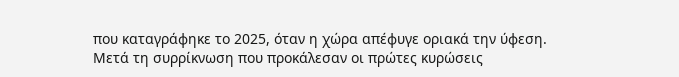που καταγράφηκε το 2025, όταν η χώρα απέφυγε οριακά την ύφεση.
Μετά τη συρρίκνωση που προκάλεσαν οι πρώτες κυρώσεις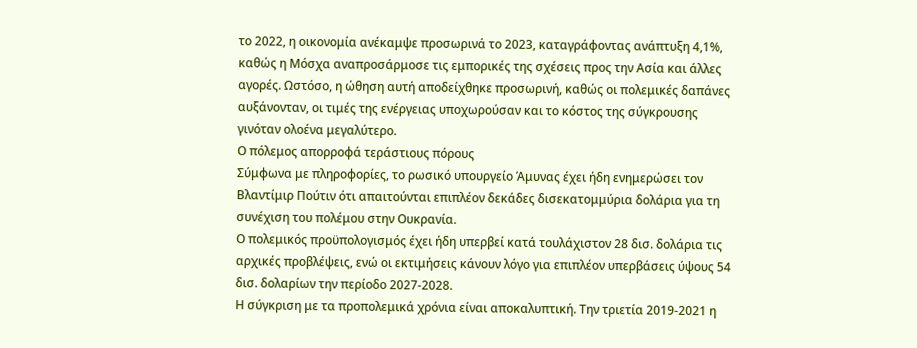το 2022, η οικονομία ανέκαμψε προσωρινά το 2023, καταγράφοντας ανάπτυξη 4,1%, καθώς η Μόσχα αναπροσάρμοσε τις εμπορικές της σχέσεις προς την Ασία και άλλες αγορές. Ωστόσο, η ώθηση αυτή αποδείχθηκε προσωρινή, καθώς οι πολεμικές δαπάνες αυξάνονταν, οι τιμές της ενέργειας υποχωρούσαν και το κόστος της σύγκρουσης γινόταν ολοένα μεγαλύτερο.
Ο πόλεμος απορροφά τεράστιους πόρους
Σύμφωνα με πληροφορίες, το ρωσικό υπουργείο Άμυνας έχει ήδη ενημερώσει τον Βλαντίμιρ Πούτιν ότι απαιτούνται επιπλέον δεκάδες δισεκατομμύρια δολάρια για τη συνέχιση του πολέμου στην Ουκρανία.
Ο πολεμικός προϋπολογισμός έχει ήδη υπερβεί κατά τουλάχιστον 28 δισ. δολάρια τις αρχικές προβλέψεις, ενώ οι εκτιμήσεις κάνουν λόγο για επιπλέον υπερβάσεις ύψους 54 δισ. δολαρίων την περίοδο 2027-2028.
Η σύγκριση με τα προπολεμικά χρόνια είναι αποκαλυπτική. Την τριετία 2019-2021 η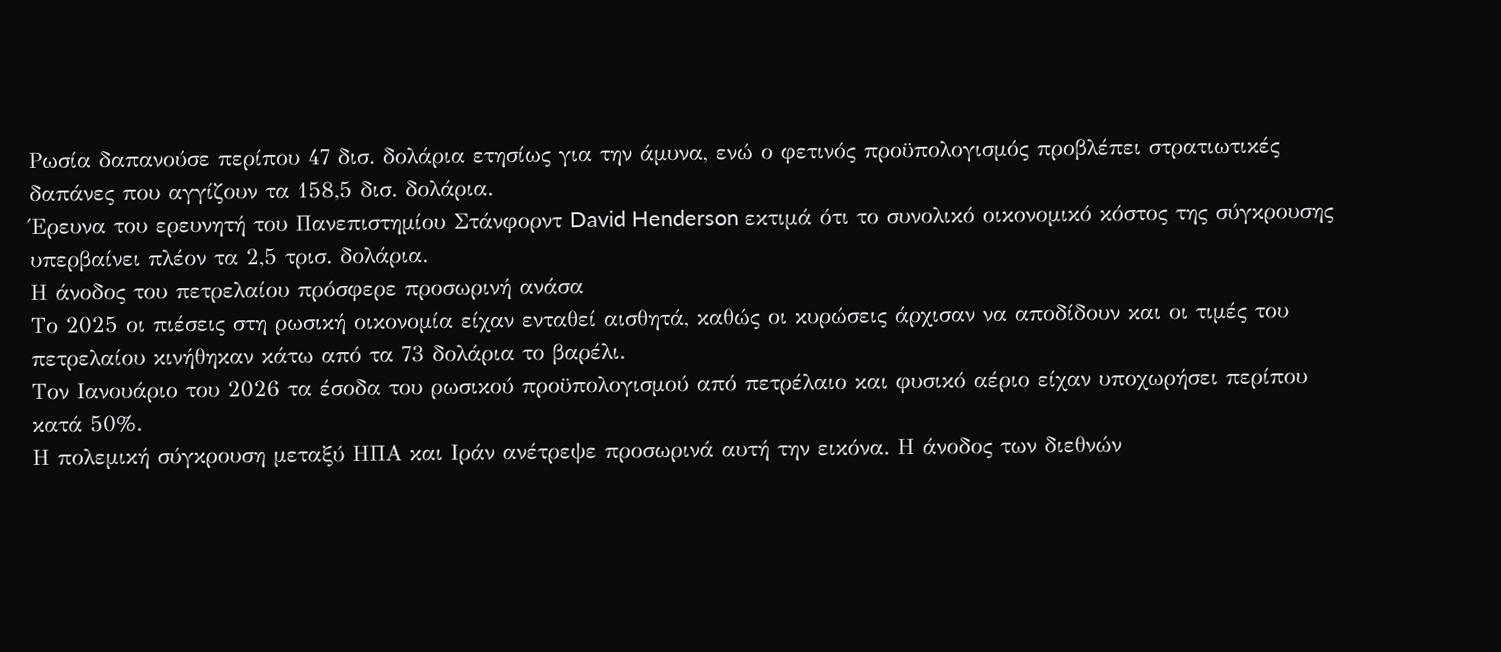Ρωσία δαπανούσε περίπου 47 δισ. δολάρια ετησίως για την άμυνα, ενώ ο φετινός προϋπολογισμός προβλέπει στρατιωτικές δαπάνες που αγγίζουν τα 158,5 δισ. δολάρια.
Έρευνα του ερευνητή του Πανεπιστημίου Στάνφορντ David Henderson εκτιμά ότι το συνολικό οικονομικό κόστος της σύγκρουσης υπερβαίνει πλέον τα 2,5 τρισ. δολάρια.
Η άνοδος του πετρελαίου πρόσφερε προσωρινή ανάσα
Το 2025 οι πιέσεις στη ρωσική οικονομία είχαν ενταθεί αισθητά, καθώς οι κυρώσεις άρχισαν να αποδίδουν και οι τιμές του πετρελαίου κινήθηκαν κάτω από τα 73 δολάρια το βαρέλι.
Τον Ιανουάριο του 2026 τα έσοδα του ρωσικού προϋπολογισμού από πετρέλαιο και φυσικό αέριο είχαν υποχωρήσει περίπου κατά 50%.
Η πολεμική σύγκρουση μεταξύ ΗΠΑ και Ιράν ανέτρεψε προσωρινά αυτή την εικόνα. Η άνοδος των διεθνών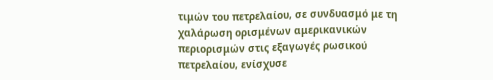τιμών του πετρελαίου, σε συνδυασμό με τη χαλάρωση ορισμένων αμερικανικών περιορισμών στις εξαγωγές ρωσικού πετρελαίου, ενίσχυσε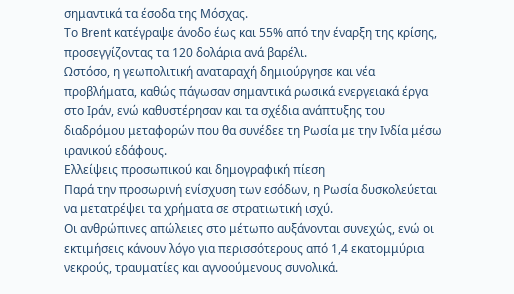σημαντικά τα έσοδα της Μόσχας.
Το Brent κατέγραψε άνοδο έως και 55% από την έναρξη της κρίσης, προσεγγίζοντας τα 120 δολάρια ανά βαρέλι.
Ωστόσο, η γεωπολιτική αναταραχή δημιούργησε και νέα προβλήματα, καθώς πάγωσαν σημαντικά ρωσικά ενεργειακά έργα στο Ιράν, ενώ καθυστέρησαν και τα σχέδια ανάπτυξης του διαδρόμου μεταφορών που θα συνέδεε τη Ρωσία με την Ινδία μέσω ιρανικού εδάφους.
Ελλείψεις προσωπικού και δημογραφική πίεση
Παρά την προσωρινή ενίσχυση των εσόδων, η Ρωσία δυσκολεύεται να μετατρέψει τα χρήματα σε στρατιωτική ισχύ.
Οι ανθρώπινες απώλειες στο μέτωπο αυξάνονται συνεχώς, ενώ οι εκτιμήσεις κάνουν λόγο για περισσότερους από 1,4 εκατομμύρια νεκρούς, τραυματίες και αγνοούμενους συνολικά.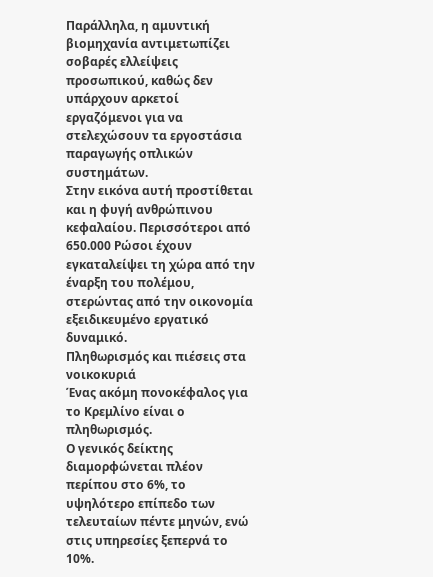Παράλληλα, η αμυντική βιομηχανία αντιμετωπίζει σοβαρές ελλείψεις προσωπικού, καθώς δεν υπάρχουν αρκετοί εργαζόμενοι για να στελεχώσουν τα εργοστάσια παραγωγής οπλικών συστημάτων.
Στην εικόνα αυτή προστίθεται και η φυγή ανθρώπινου κεφαλαίου. Περισσότεροι από 650.000 Ρώσοι έχουν εγκαταλείψει τη χώρα από την έναρξη του πολέμου, στερώντας από την οικονομία εξειδικευμένο εργατικό δυναμικό.
Πληθωρισμός και πιέσεις στα νοικοκυριά
Ένας ακόμη πονοκέφαλος για το Κρεμλίνο είναι ο πληθωρισμός.
Ο γενικός δείκτης διαμορφώνεται πλέον περίπου στο 6%, το υψηλότερο επίπεδο των τελευταίων πέντε μηνών, ενώ στις υπηρεσίες ξεπερνά το 10%.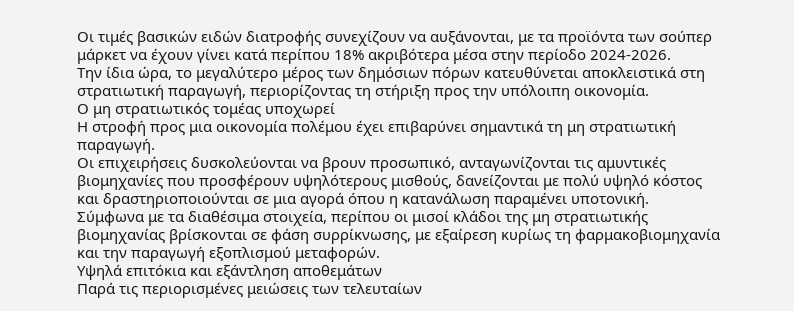Οι τιμές βασικών ειδών διατροφής συνεχίζουν να αυξάνονται, με τα προϊόντα των σούπερ μάρκετ να έχουν γίνει κατά περίπου 18% ακριβότερα μέσα στην περίοδο 2024-2026.
Την ίδια ώρα, το μεγαλύτερο μέρος των δημόσιων πόρων κατευθύνεται αποκλειστικά στη στρατιωτική παραγωγή, περιορίζοντας τη στήριξη προς την υπόλοιπη οικονομία.
Ο μη στρατιωτικός τομέας υποχωρεί
Η στροφή προς μια οικονομία πολέμου έχει επιβαρύνει σημαντικά τη μη στρατιωτική παραγωγή.
Οι επιχειρήσεις δυσκολεύονται να βρουν προσωπικό, ανταγωνίζονται τις αμυντικές βιομηχανίες που προσφέρουν υψηλότερους μισθούς, δανείζονται με πολύ υψηλό κόστος και δραστηριοποιούνται σε μια αγορά όπου η κατανάλωση παραμένει υποτονική.
Σύμφωνα με τα διαθέσιμα στοιχεία, περίπου οι μισοί κλάδοι της μη στρατιωτικής βιομηχανίας βρίσκονται σε φάση συρρίκνωσης, με εξαίρεση κυρίως τη φαρμακοβιομηχανία και την παραγωγή εξοπλισμού μεταφορών.
Υψηλά επιτόκια και εξάντληση αποθεμάτων
Παρά τις περιορισμένες μειώσεις των τελευταίων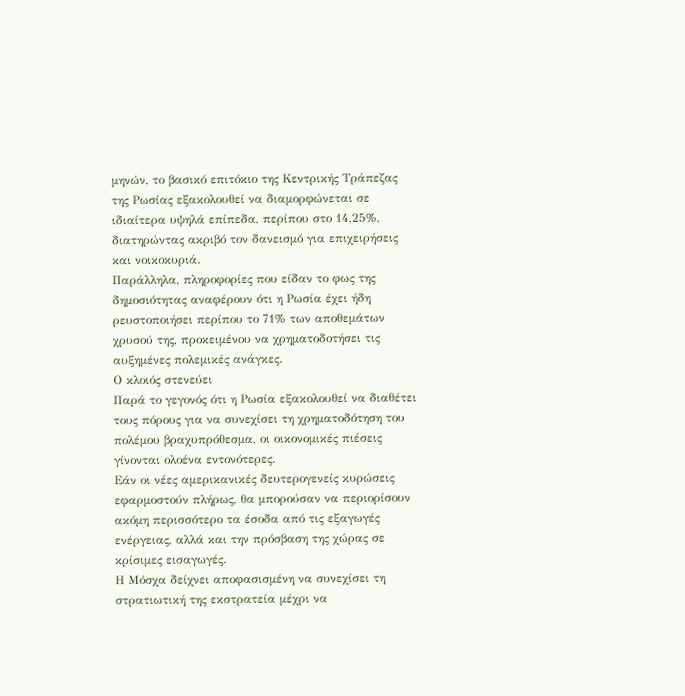μηνών, το βασικό επιτόκιο της Κεντρικής Τράπεζας της Ρωσίας εξακολουθεί να διαμορφώνεται σε ιδιαίτερα υψηλά επίπεδα, περίπου στο 14,25%, διατηρώντας ακριβό τον δανεισμό για επιχειρήσεις και νοικοκυριά.
Παράλληλα, πληροφορίες που είδαν το φως της δημοσιότητας αναφέρουν ότι η Ρωσία έχει ήδη ρευστοποιήσει περίπου το 71% των αποθεμάτων χρυσού της, προκειμένου να χρηματοδοτήσει τις αυξημένες πολεμικές ανάγκες.
Ο κλοιός στενεύει
Παρά το γεγονός ότι η Ρωσία εξακολουθεί να διαθέτει τους πόρους για να συνεχίσει τη χρηματοδότηση του πολέμου βραχυπρόθεσμα, οι οικονομικές πιέσεις γίνονται ολοένα εντονότερες.
Εάν οι νέες αμερικανικές δευτερογενείς κυρώσεις εφαρμοστούν πλήρως, θα μπορούσαν να περιορίσουν ακόμη περισσότερο τα έσοδα από τις εξαγωγές ενέργειας, αλλά και την πρόσβαση της χώρας σε κρίσιμες εισαγωγές.
Η Μόσχα δείχνει αποφασισμένη να συνεχίσει τη στρατιωτική της εκστρατεία μέχρι να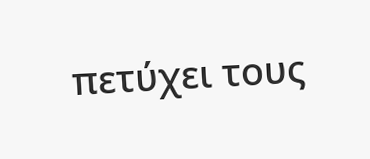πετύχει τους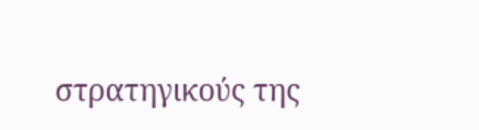στρατηγικούς της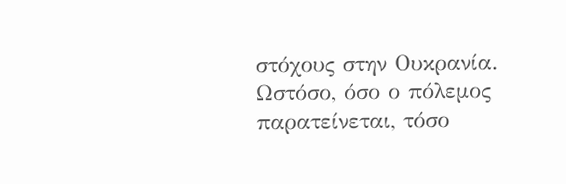στόχους στην Ουκρανία. Ωστόσο, όσο ο πόλεμος παρατείνεται, τόσο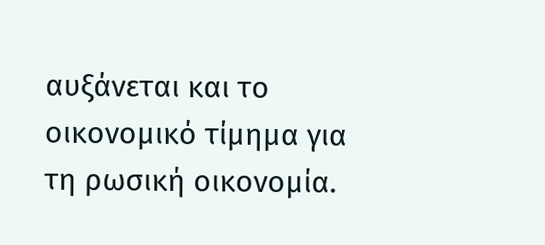αυξάνεται και το οικονομικό τίμημα για τη ρωσική οικονομία.